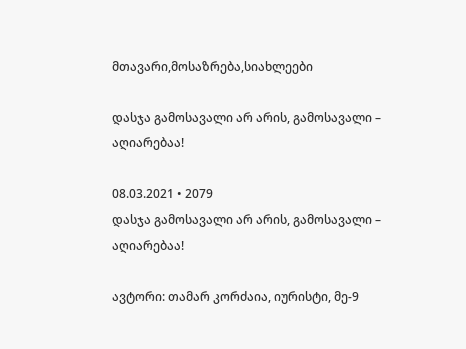მთავარი,მოსაზრება,სიახლეები

დასჯა გამოსავალი არ არის, გამოსავალი – აღიარებაა!

08.03.2021 • 2079
დასჯა გამოსავალი არ არის, გამოსავალი – აღიარებაა!

ავტორი: თამარ კორძაია, იურისტი, მე-9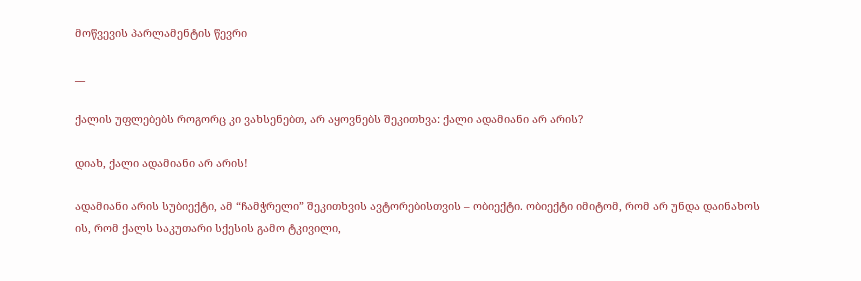მოწვევის პარლამენტის წევრი

__

ქალის უფლებებს როგორც კი ვახსენებთ, არ აყოვნებს შეკითხვა: ქალი ადამიანი არ არის?

დიახ, ქალი ადამიანი არ არის!

ადამიანი არის სუბიექტი, ამ “ჩამჭრელი” შეკითხვის ავტორებისთვის – ობიექტი. ობიექტი იმიტომ, რომ არ უნდა დაინახოს ის, რომ ქალს საკუთარი სქესის გამო ტკივილი,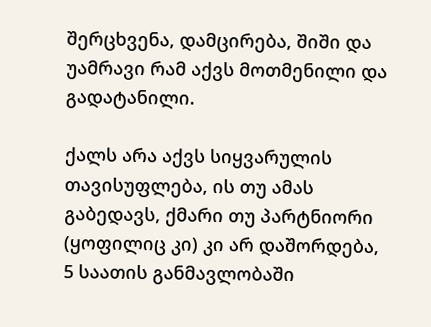შერცხვენა, დამცირება, შიში და უამრავი რამ აქვს მოთმენილი და გადატანილი.

ქალს არა აქვს სიყვარულის თავისუფლება, ის თუ ამას გაბედავს, ქმარი თუ პარტნიორი (ყოფილიც კი) კი არ დაშორდება, 5 საათის განმავლობაში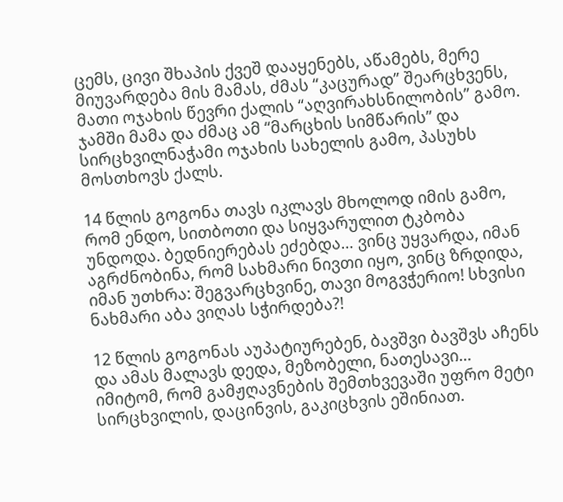ცემს, ცივი შხაპის ქვეშ დააყენებს, აწამებს, მერე მიუვარდება მის მამას, ძმას “კაცურად” შეარცხვენს, მათი ოჯახის წევრი ქალის “აღვირახსნილობის” გამო. ჯამში მამა და ძმაც ამ “მარცხის სიმწარის” და სირცხვილნაჭამი ოჯახის სახელის გამო, პასუხს მოსთხოვს ქალს.

14 წლის გოგონა თავს იკლავს მხოლოდ იმის გამო, რომ ენდო, სითბოთი და სიყვარულით ტკბობა უნდოდა. ბედნიერებას ეძებდა… ვინც უყვარდა, იმან აგრძნობინა, რომ სახმარი ნივთი იყო, ვინც ზრდიდა, იმან უთხრა: შეგვარცხვინე, თავი მოგვჭერიო! სხვისი ნახმარი აბა ვიღას სჭირდება?!

12 წლის გოგონას აუპატიურებენ, ბავშვი ბავშვს აჩენს და ამას მალავს დედა, მეზობელი, ნათესავი… იმიტომ, რომ გამჟღავნების შემთხვევაში უფრო მეტი სირცხვილის, დაცინვის, გაკიცხვის ეშინიათ.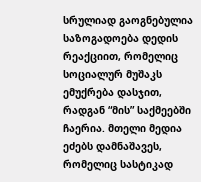სრულიად გაოგნებულია საზოგადოება დედის რეაქციით, რომელიც სოციალურ მუშაკს ემუქრება დასჯით, რადგან “მის” საქმეებში ჩაერია. მთელი მედია ეძებს დამნაშავეს, რომელიც სასტიკად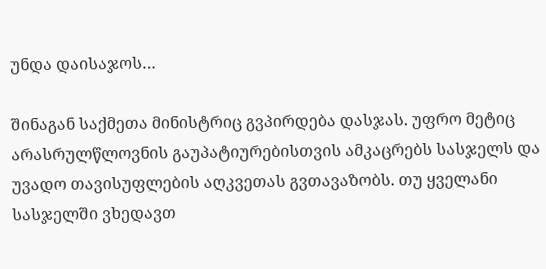უნდა დაისაჯოს…

შინაგან საქმეთა მინისტრიც გვპირდება დასჯას. უფრო მეტიც არასრულწლოვნის გაუპატიურებისთვის ამკაცრებს სასჯელს და უვადო თავისუფლების აღკვეთას გვთავაზობს. თუ ყველანი სასჯელში ვხედავთ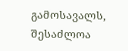გამოსავალს, შესაძლოა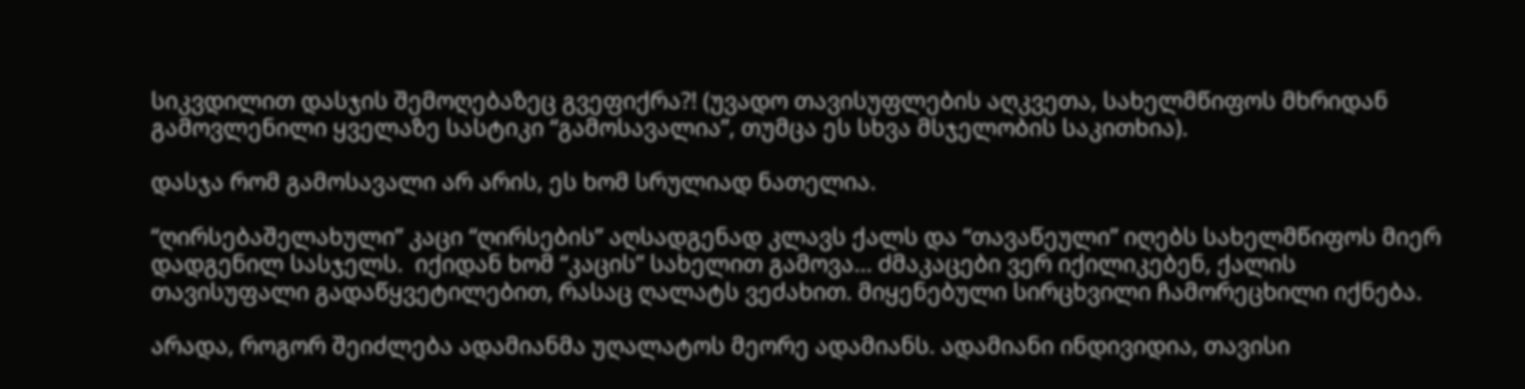სიკვდილით დასჯის შემოღებაზეც გვეფიქრა?! (უვადო თავისუფლების აღკვეთა, სახელმწიფოს მხრიდან გამოვლენილი ყველაზე სასტიკი “გამოსავალია”, თუმცა ეს სხვა მსჯელობის საკითხია).

დასჯა რომ გამოსავალი არ არის, ეს ხომ სრულიად ნათელია.

“ღირსებაშელახული” კაცი “ღირსების” აღსადგენად კლავს ქალს და “თავაწეული” იღებს სახელმწიფოს მიერ დადგენილ სასჯელს.  იქიდან ხომ “კაცის” სახელით გამოვა… ძმაკაცები ვერ იქილიკებენ, ქალის თავისუფალი გადაწყვეტილებით, რასაც ღალატს ვეძახით. მიყენებული სირცხვილი ჩამორეცხილი იქნება.

არადა, როგორ შეიძლება ადამიანმა უღალატოს მეორე ადამიანს. ადამიანი ინდივიდია, თავისი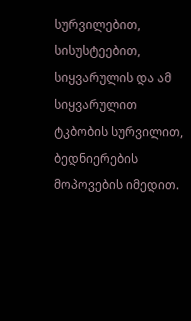სურვილებით, სისუსტეებით, სიყვარულის და ამ სიყვარულით ტკბობის სურვილით, ბედნიერების მოპოვების იმედით.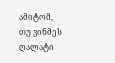ამიტომ, თუ ვინმეს ღალატი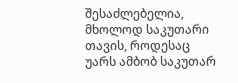შესაძლებელია, მხოლოდ საკუთარი თავის, როდესაც უარს ამბობ საკუთარ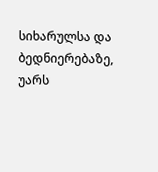სიხარულსა და ბედნიერებაზე, უარს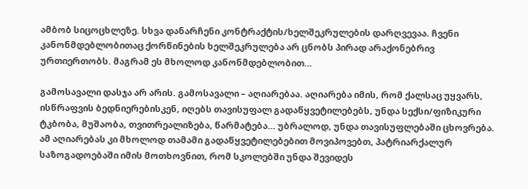ამბობ სიცოცხლეზე. სხვა დანარჩენი კონტრაქტის/ხელშეკრულების დარღვევაა. ჩვენი კანონმდებლობითაც ქორწინების ხელშეკრულება არ ცნობს პირად არაქონებრივ ურთიერთობს. მაგრამ ეს მხოლოდ კანონმდებლობით…

გამოსავალი დასჯა არ არის. გამოსავალი – აღიარებაა. აღიარება იმის, რომ ქალსაც უყვარს, ისწრაფვის ბედნიერებისკენ, იღებს თავისუფალ გადაწყვეტილებებს, უნდა სექსი/ფიზიკური ტკბობა, მუშაობა, თვითრეალიზება, წარმატება… უბრალოდ, უნდა თავისუფლებაში ცხოვრება. ამ აღიარებას კი მხოლოდ თამამი გადაწყვეტილებებით მოვიპოვებთ, პატრიარქალურ საზოგადოებაში იმის მოთხოვნით, რომ სკოლებში უნდა შევიდეს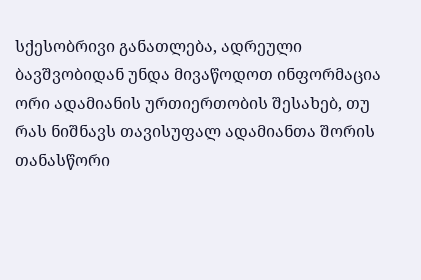სქესობრივი განათლება, ადრეული ბავშვობიდან უნდა მივაწოდოთ ინფორმაცია ორი ადამიანის ურთიერთობის შესახებ, თუ რას ნიშნავს თავისუფალ ადამიანთა შორის თანასწორი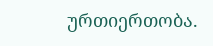ურთიერთობა.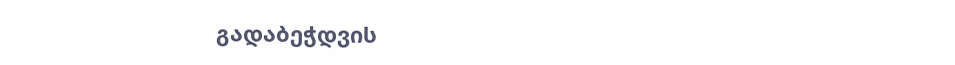გადაბეჭდვის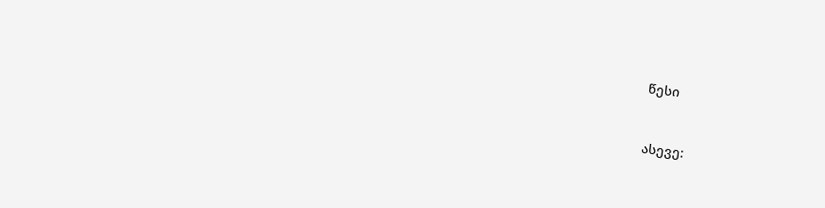წესი


ასევე: